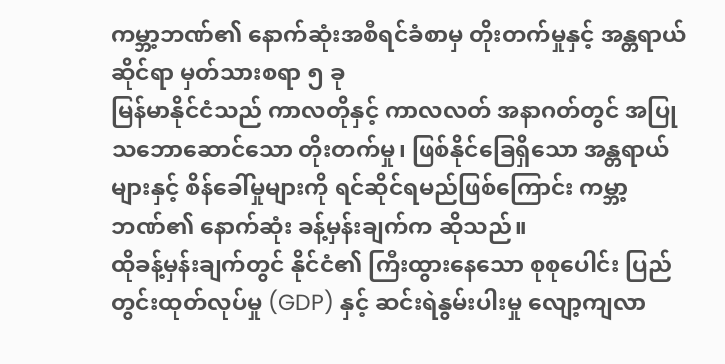ကမ္ဘာ့ဘဏ်၏ နောက်ဆုံးအစီရင်ခံစာမှ တိုးတက်မှုနှင့် အန္တရာယ်ဆိုင်ရာ မှတ်သားစရာ ၅ ခု
မြန်မာနိုင်ငံသည် ကာလတိုနှင့် ကာလလတ် အနာဂတ်တွင် အပြုသဘောဆောင်သော တိုးတက်မှု၊ ဖြစ်နိုင်ခြေရှိသော အန္တရာယ်များနှင့် စိန်ခေါ်မှုများကို ရင်ဆိုင်ရမည်ဖြစ်ကြောင်း ကမ္ဘာ့ဘဏ်၏ နောက်ဆုံး ခန့်မှန်းချက်က ဆိုသည်။
ထိုခန့်မှန်းချက်တွင် နိုင်ငံ၏ ကြီးထွားနေသော စုစုပေါင်း ပြည်တွင်းထုတ်လုပ်မှု (GDP) နှင့် ဆင်းရဲနွမ်းပါးမှု လျော့ကျလာ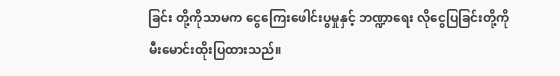ခြင်း တို့ကိုသာမက ငွေကြေးဖေါင်းပွမှုနှင့် ဘဏ္ဍာရေး လိုငွေပြခြင်းတို့ကို မီးမောင်းထိုးပြထားသည်။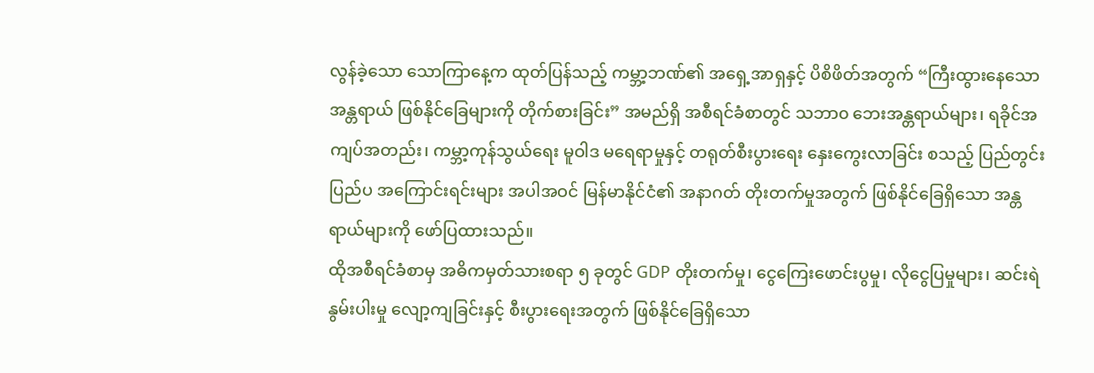လွန်ခဲ့သော သောကြာနေ့က ထုတ်ပြန်သည့် ကမ္ဘာ့ဘဏ်၏ အရှေ့အာရှနှင့် ပိစိဖိတ်အတွက် “ကြီးထွားနေသော အန္တရာယ် ဖြစ်နိုင်ခြေများကို တိုက်စားခြင်း” အမည်ရှိ အစီရင်ခံစာတွင် သဘာ၀ ဘေးအန္တရာယ်များ၊ ရခိုင်အကျပ်အတည်း၊ ကမ္ဘာ့ကုန်သွယ်ရေး မူဝါဒ မရေရာမှုနှင့် တရုတ်စီးပွားရေး နှေးကွေးလာခြင်း စသည့် ပြည်တွင်းပြည်ပ အကြောင်းရင်းများ အပါအဝင် မြန်မာနိုင်ငံ၏ အနာဂတ် တိုးတက်မှုအတွက် ဖြစ်နိုင်ခြေရှိသော အန္တရာယ်များကို ဖော်ပြထားသည်။
ထိုအစီရင်ခံစာမှ အဓိကမှတ်သားစရာ ၅ ခုတွင် GDP တိုးတက်မှု၊ ငွေကြေးဖောင်းပွမှု၊ လိုငွေပြမှုများ၊ ဆင်းရဲနွမ်းပါးမှု လျော့ကျခြင်းနှင့် စီးပွားရေးအတွက် ဖြစ်နိုင်ခြေရှိသော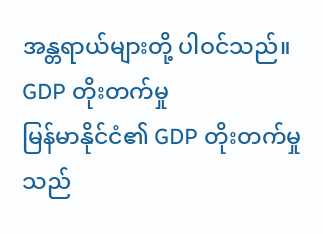အန္တရာယ်များတို့ ပါဝင်သည်။
GDP တိုးတက်မှု
မြန်မာနိုင်ငံ၏ GDP တိုးတက်မှုသည်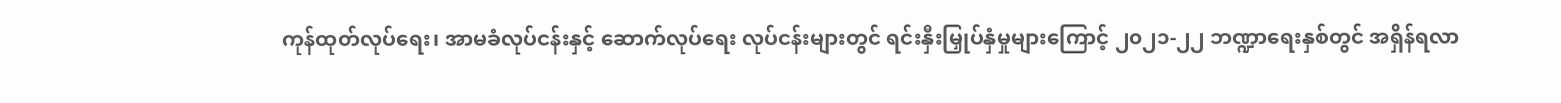ကုန်ထုတ်လုပ်ရေး၊ အာမခံလုပ်ငန်းနှင့် ဆောက်လုပ်ရေး လုပ်ငန်းများတွင် ရင်းနှီးမြှုပ်နှံမှုများကြောင့် ၂၀၂၁-၂၂ ဘဏ္ဍာရေးနှစ်တွင် အရှိန်ရလာ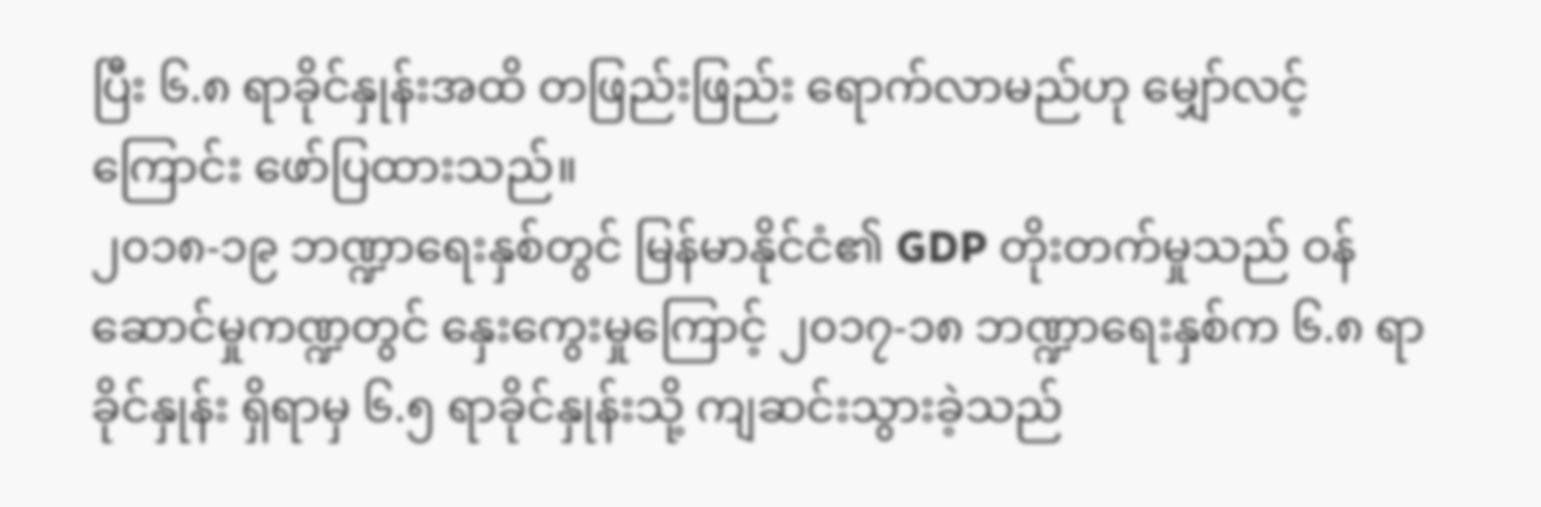ပြီး ၆.၈ ရာခိုင်နှုန်းအထိ တဖြည်းဖြည်း ရောက်လာမည်ဟု မျှော်လင့်ကြောင်း ဖော်ပြထားသည်။
၂၀၁၈-၁၉ ဘဏ္ဍာရေးနှစ်တွင် မြန်မာနိုင်ငံ၏ GDP တိုးတက်မှုသည် ဝန်ဆောင်မှုကဏ္ဍတွင် နှေးကွေးမှုကြောင့် ၂၀၁၇-၁၈ ဘဏ္ဍာရေးနှစ်က ၆.၈ ရာခိုင်နှုန်း ရှိရာမှ ၆.၅ ရာခိုင်နှုန်းသို့ ကျဆင်းသွားခဲ့သည်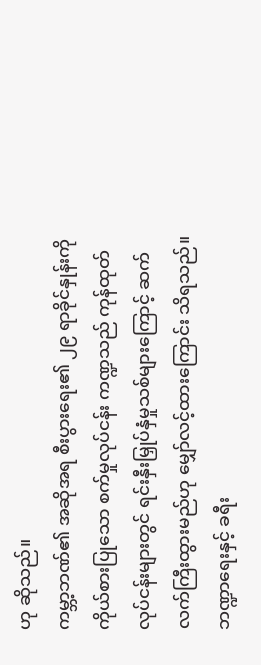ဟု ဆိုသည်။
ကမ္ဘာ့ဘဏ်၏ အဆိုအရ စီးပွားရေး၏ ၂၉ ရာခိုင်နှုန်းကို ကိုယ်စားပြုသော စက်မှုလုပ်ငန်း ကဏ္ဍသည် ကုန်ထုတ် လုပ်ငန်းများတွင် ရင်းနှီးမြှုပ်နှံမှုသစ်များကြောင့် ဆက်လက်ကြီးထွားမည်ဟု မျှော်လင့်ထားကြောင်း သိရသည်။
ဘဏ္ဍာရေးနှင့် ခရီး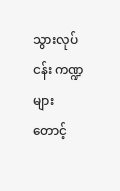သွားလုပ်ငန်း ကဏ္ဍများ တောင့်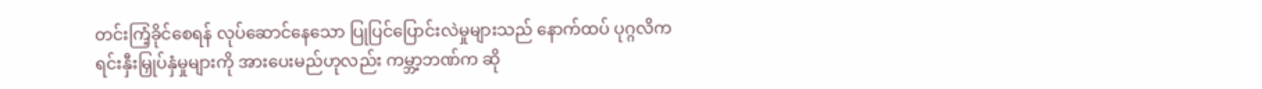တင်းကြံ့ခိုင်စေရန် လုပ်ဆောင်နေသော ပြုပြင်ပြောင်းလဲမှုများသည် နောက်ထပ် ပုဂ္ဂလိက ရင်းနှီးမြှုပ်နှံမှုများကို အားပေးမည်ဟုလည်း ကမ္ဘာ့ဘဏ်က ဆို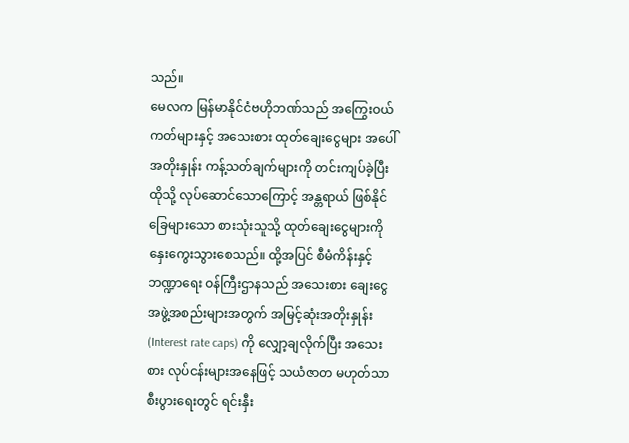သည်။
မေလက မြန်မာနိုင်ငံဗဟိုဘဏ်သည် အကြွေးဝယ်ကတ်များနှင့် အသေးစား ထုတ်ချေးငွေများ အပေါ် အတိုးနှုန်း ကန့်သတ်ချက်များကို တင်းကျပ်ခဲ့ပြီး ထိုသို့ လုပ်ဆောင်သောကြောင့် အန္တရာယ် ဖြစ်နိုင်ခြေများသော စားသုံးသူသို့ ထုတ်ချေးငွေများကို နှေးကွေးသွားစေသည်။ ထို့အပြင် စီမံကိန်းနှင့် ဘဏ္ဍာရေး ဝန်ကြီးဌာနသည် အသေးစား ချေးငွေ အဖွဲ့အစည်းများအတွက် အမြင့်ဆုံးအတိုးနှုန်း (Interest rate caps) ကို လျှော့ချလိုက်ပြီး အသေးစား လုပ်ငန်းများအနေဖြင့် သယံဇာတ မဟုတ်သာ စီးပွားရေးတွင် ရင်းနှီး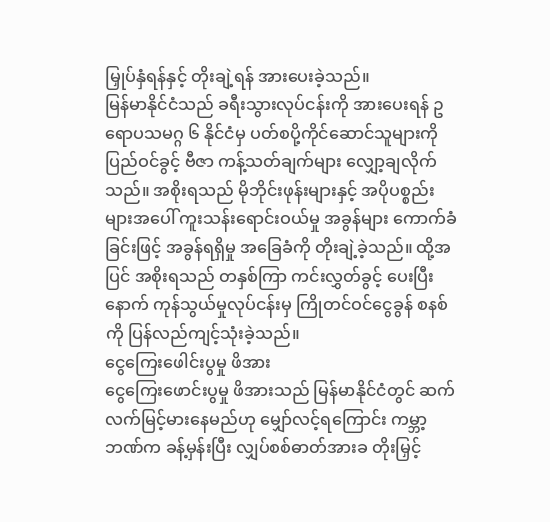မြှုပ်နှံရန်နှင့် တိုးချဲ့ရန် အားပေးခဲ့သည်။
မြန်မာနိုင်ငံသည် ခရီးသွားလုပ်ငန်းကို အားပေးရန် ဥရောပသမဂ္ဂ ၆ နိုင်ငံမှ ပတ်စပို့ကိုင်ဆောင်သူများကို ပြည်ဝင်ခွင့် ဗီဇာ ကန့်သတ်ချက်များ လျှော့ချလိုက်သည်။ အစိုးရသည် မိုဘိုင်းဖုန်းများနှင့် အပိုပစ္စည်းများအပေါ် ကူးသန်းရောင်းဝယ်မှု အခွန်များ ကောက်ခံခြင်းဖြင့် အခွန်ရရှိမှု အခြေခံကို တိုးချဲ့ခဲ့သည်။ ထို့အပြင် အစိုးရသည် တနှစ်ကြာ ကင်းလွှတ်ခွင့် ပေးပြီးနောက် ကုန်သွယ်မှုလုပ်ငန်းမှ ကြိုတင်ဝင်ငွေခွန် စနစ်ကို ပြန်လည်ကျင့်သုံးခဲ့သည်။
ငွေကြေးဖေါင်းပွမှု ဖိအား
ငွေကြေးဖောင်းပွမှု ဖိအားသည် မြန်မာနိုင်ငံတွင် ဆက်လက်မြင့်မားနေမည်ဟု မျှော်လင့်ရကြောင်း ကမ္ဘာ့ဘဏ်က ခန့်မှန်းပြီး လျှပ်စစ်ဓာတ်အားခ တိုးမြှင့်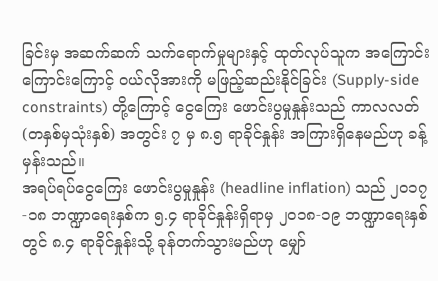ခြင်းမှ အဆက်ဆက် သက်ရောက်မှုများနှင့် ထုတ်လုပ်သူက အကြောင်းကြောင်းကြောင့် ဝယ်လိုအားကို မဖြည့်ဆည်းနိုင်ခြင်း (Supply-side constraints) တို့ကြောင့် ငွေကြေး ဖောင်းပွမှုနှုန်းသည် ကာလလတ် (တနှစ်မှသုံးနှစ်) အတွင်း ၇ မှ ၈.၅ ရာခိုင်နှုန်း အကြားရှိနေမည်ဟု ခန့်မှန်းသည်။
အရပ်ရပ်ငွေကြေး ဖောင်းပွမှုနှုန်း (headline inflation) သည် ၂၀၁၇-၁၈ ဘဏ္ဍာရေးနှစ်က ၅.၄ ရာခိုင်နှုန်းရှိရာမှ ၂၀၁၈-၁၉ ဘဏ္ဍာရေးနှစ်တွင် ၈.၄ ရာခိုင်နှုန်းသို့ ခုန်တက်သွားမည်ဟု မျှော်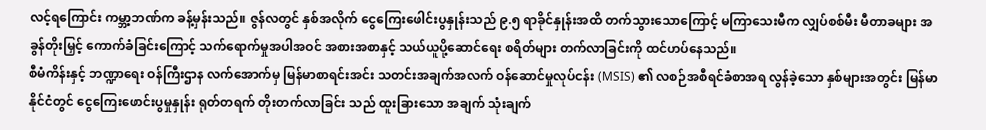လင့်ရကြောင်း ကမ္ဘာ့ဘဏ်က ခန့်မှန်းသည်။ ဇွန်လတွင် နှစ်အလိုက် ငွေကြေးဖေါင်းပွနှုန်းသည် ၉.၅ ရာခိုင်နှုန်းအထိ တက်သွားသောကြောင့် မကြာသေးမီက လျှပ်စစ်မီး မီတာခများ အခွန်တိုးမြှင့် ကောက်ခံခြင်းကြောင့် သက်ရောက်မှုအပါအဝင် အစားအစာနှင့် သယ်ယူပို့ဆောင်ရေး စရိတ်များ တက်လာခြင်းကို ထင်ဟပ်နေသည်။
စီမံကိန်းနှင့် ဘဏ္ဍာရေး ဝန်ကြီးဌာန လက်အောက်မှ မြန်မာစာရင်းအင်း သတင်းအချက်အလက် ဝန်ဆောင်မှုလုပ်ငန်း (MSIS) ၏ လစဉ်အစီရင်ခံစာအရ လွန်ခဲ့သော နှစ်များအတွင်း မြန်မာနိုင်ငံတွင် ငွေကြေးဖောင်းပွမှုနှုန်း ရုတ်တရက် တိုးတက်လာခြင်း သည် ထူးခြားသော အချက် သုံးချက်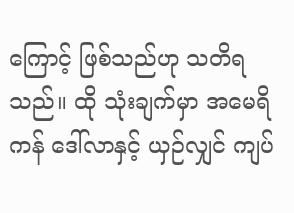ကြောင့် ဖြစ်သည်ဟု သတိရသည်။ ထို သုံးချက်မှာ အမေရိကန် ဒေါ်လာနှင့် ယှဉ်လျှင် ကျပ်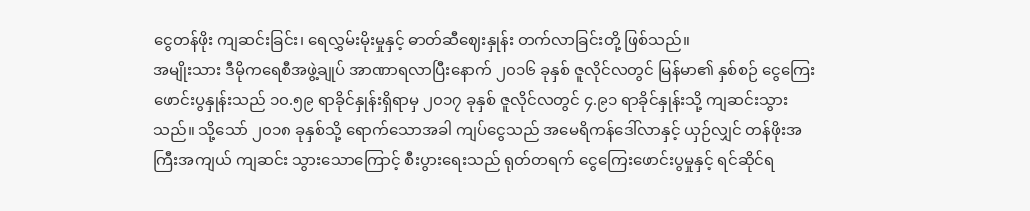ငွေတန်ဖိုး ကျဆင်းခြင်း၊ ရေလွှမ်းမိုးမှုနှင့် ဓာတ်ဆီဈေးနှုန်း တက်လာခြင်းတို့ ဖြစ်သည်။
အမျိုးသား ဒီမိုကရေစီအဖွဲ့ချုပ် အာဏာရလာပြီးနောက် ၂၀၁၆ ခုနှစ် ဇူလိုင်လတွင် မြန်မာ၏ နှစ်စဉ် ငွေကြေး ဖောင်းပွနှုန်းသည် ၁၀.၅၉ ရာခိုင်နှုန်းရှိရာမှ ၂၀၁၇ ခုနှစ် ဇူလိုင်လတွင် ၄.၉၁ ရာခိုင်နှုန်းသို့ ကျဆင်းသွားသည်။ သို့သော် ၂၀၁၈ ခုနှစ်သို့ ရောက်သောအခါ ကျပ်ငွေသည် အမေရိကန်ဒေါ်လာနှင့် ယှဉ်လျှင် တန်ဖိုးအကြီးအကျယ် ကျဆင်း သွားသောကြောင့် စီးပွားရေးသည် ရုတ်တရက် ငွေကြေးဖောင်းပွမှုနှင့် ရင်ဆိုင်ရ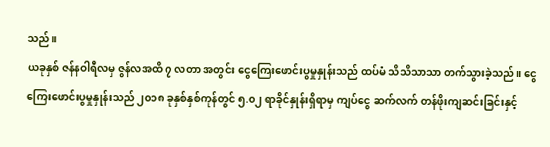သည်။
ယခုနှစ် ဇန်နဝါရီလမှ ဇွန်လအထိ ၇ လတာ အတွင်း ငွေကြေးဖောင်းပွမှုနှုန်းသည် ထပ်မံ သိသိသာသာ တက်သွားခဲ့သည်။ ငွေကြေးဖောင်းပွမှုနှုန်းသည် ၂၀၁၈ ခုနှစ်နှစ်ကုန်တွင် ၅.၀၂ ရာခိုင်နှုန်းရှိရာမှ ကျပ်ငွေ ဆက်လက် တန်ဖိုးကျဆင်းခြင်းနှင့်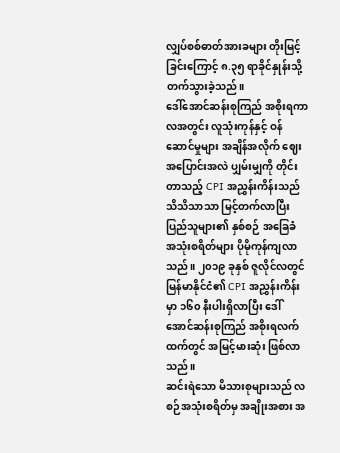လျှပ်စစ်ဓာတ်အားခများ တိုးမြင့်ခြင်းကြောင့် ၈.၃၅ ရာခိုင်နှုန်းသို့ တက်သွားခဲ့သည်။
ဒေါ်အောင်ဆန်းစုကြည် အစိုးရကာလအတွင်း လူသုံးကုန်နှင့် ဝန်ဆောင်မှုများ အချိန်အလိုက် ဈေးအပြောင်းအလဲ ပျှမ်းမျှကို တိုင်းတာသည့် CPI အညွှန်းကိန်းသည် သိသိသာသာ မြင့်တက်လာပြီး ပြည်သူများ၏ နှစ်စဉ် အခြေခံ အသုံးစရိတ်များ ပိုမိုကုန်ကျလာသည်။ ၂၀၁၉ ခုနှစ် ဇူလိုင်လတွင် မြန်မာနိုင်ငံ၏ CPI အညွှန်းကိန်းမှာ ၁၆၀ နီးပါးရှိလာပြီး ဒေါ်အောင်ဆန်းစုကြည် အစိုးရလက်ထက်တွင် အမြင့်မားဆုံး ဖြစ်လာသည်။
ဆင်းရဲသော မိသားစုများသည် လစဉ်အသုံးစရိတ်မှ အချိုးအစား အ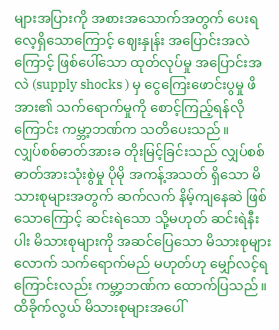များအပြားကို အစားအသောက်အတွက် ပေးရလေ့ရှိသောကြောင့် ဈေးနှုန်း အပြောင်းအလဲကြောင့် ဖြစ်ပေါ်သော ထုတ်လုပ်မှု အပြောင်းအလဲ (supply shocks ) မှ ငွေကြေးဖောင်းပွမှု ဖိအား၏ သက်ရောက်မှုကို စောင့်ကြည့်ရန်လိုကြောင်း ကမ္ဘာ့ဘဏ်က သတိပေးသည်။
လျှပ်စစ်ဓာတ်အားခ တိုးမြင့်ခြင်းသည် လျှပ်စစ်ဓာတ်အားသုံးစွဲမှု ပိုမို အကန့်အသတ် ရှိသော မိသားစုများအတွက် ဆက်လက် နိမ့်ကျနေဆဲ ဖြစ်သောကြောင့် ဆင်းရဲသော သို့မဟုတ် ဆင်းရဲနီးပါး မိသားစုများကို အဆင်ပြေသော မိသားစုများလောက် သက်ရောက်မည် မဟုတ်ဟု မျှော်လင့်ရကြောင်းလည်း ကမ္ဘာ့ဘဏ်က ထောက်ပြသည်။
ထိခိုက်လွယ် မိသားစုများအပေါ်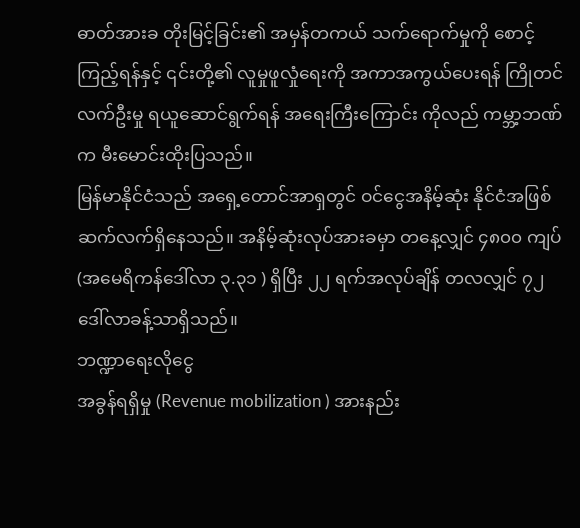ဓာတ်အားခ တိုးမြင့်ခြင်း၏ အမှန်တကယ် သက်ရောက်မှုကို စောင့်ကြည့်ရန်နှင့် ၎င်းတို့၏ လူမှုဖူလှုံရေးကို အကာအကွယ်ပေးရန် ကြိုတင်လက်ဦးမှု ရယူဆောင်ရွက်ရန် အရေးကြီးကြောင်း ကိုလည် ကမ္ဘာ့ဘဏ်က မီးမောင်းထိုးပြသည်။
မြန်မာနိုင်ငံသည် အရှေ့တောင်အာရှတွင် ဝင်ငွေအနိမ့်ဆုံး နိုင်ငံအဖြစ် ဆက်လက်ရှိနေသည်။ အနိမ့်ဆုံးလုပ်အားခမှာ တနေ့လျှင် ၄၈၀၀ ကျပ် (အမေရိကန်ဒေါ်လာ ၃.၃၁ ) ရှိပြီး ၂၂ ရက်အလုပ်ချိန် တလလျှင် ၇၂ ဒေါ်လာခန့်သာရှိသည်။
ဘဏ္ဍာရေးလိုငွေ
အခွန်ရရှိမှု (Revenue mobilization ) အားနည်း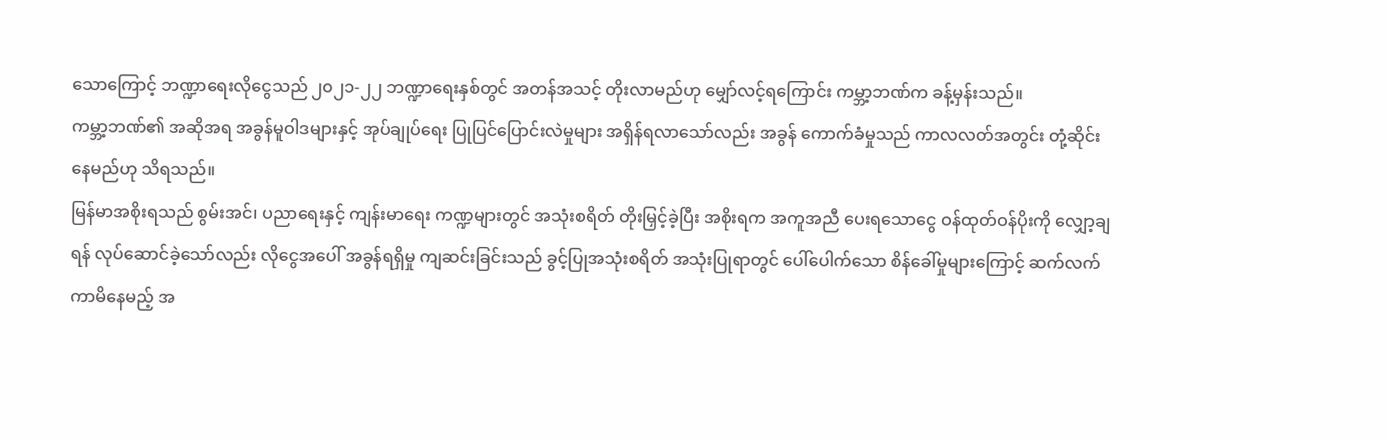သောကြောင့် ဘဏ္ဍာရေးလိုငွေသည် ၂၀၂၁-၂၂ ဘဏ္ဍာရေးနှစ်တွင် အတန်အသင့် တိုးလာမည်ဟု မျှော်လင့်ရကြောင်း ကမ္ဘာ့ဘဏ်က ခန့်မှန်းသည်။
ကမ္ဘာ့ဘဏ်၏ အဆိုအရ အခွန်မူဝါဒများနှင့် အုပ်ချုပ်ရေး ပြုပြင်ပြောင်းလဲမှုများ အရှိန်ရလာသော်လည်း အခွန် ကောက်ခံမှုသည် ကာလလတ်အတွင်း တုံ့ဆိုင်းနေမည်ဟု သိရသည်။
မြန်မာအစိုးရသည် စွမ်းအင်၊ ပညာရေးနှင့် ကျန်းမာရေး ကဏ္ဍများတွင် အသုံးစရိတ် တိုးမြှင့်ခဲ့ပြီး အစိုးရက အကူအညီ ပေးရသောငွေ ဝန်ထုတ်ဝန်ပိုးကို လျှော့ချရန် လုပ်ဆောင်ခဲ့သော်လည်း လိုငွေအပေါ် အခွန်ရရှိမှု ကျဆင်းခြင်းသည် ခွင့်ပြုအသုံးစရိတ် အသုံးပြုရာတွင် ပေါ်ပေါက်သော စိန်ခေါ်မှုများကြောင့် ဆက်လက်ကာမိနေမည့် အ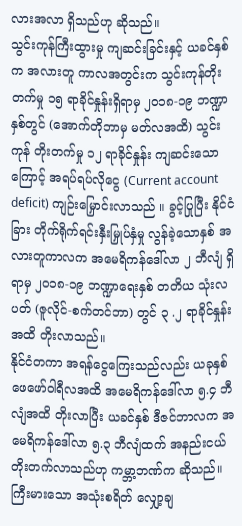လားအလာ ရှိသည်ဟု ဆိုသည်။
သွင်းကုန်ကြီးထွားမှု ကျဆင်းခြင်းနှင့် ယခင်နှစ်က အလားတူ ကာလအတွင်းက သွင်းကုန်တိုးတက်မှု ၁၅ ရာခိုင်နှုန်းရှိရာမှ ၂၀၁၈-၁၉ ဘဏ္ဍာနှစ်တွင် (အောက်တိုဘာမှ မတ်လအထိ) သွင်းကုန် တိုးတက်မှု ၁၂ ရာခိုင်နှုန်း ကျဆင်းသောကြောင့် အရပ်ရပ်လိုငွေ (Current account deficit) ကျဉ်းမြှောင်းလာသည် ။ ခွင့်ပြုပြီး နိုင်ငံခြား တိုက်ရိုက်ရင်းနှီးမြှုပ်နှံမှု လွန်ခဲ့သောနှစ် အလားတူကာလက အမေရိကန်ဒေါ်လာ ၂ ဘီလျံ ရှိရာမှ ၂၀၁၈-၁၉ ဘဏ္ဍာရေးနှစ် တတိယ သုံးလပတ် (ဇူလိုင်-စက်တင်ဘာ) တွင် ၃ .၂ ရာခိုင်နှုန်းအထိ တိုးလာသည်။
နိုင်ငံတကာ အရန်ငွေကြေးသည်လည်း ယခုနှစ်ဖေဖော်ဝါရီလအထိ အမေရိကန်ဒေါ်လာ ၅.၄ ဘီလျံအထိ တိုးလာပြီး ယခင်နှစ် ဒီဇင်ဘာလက အမေရိကန်ဒေါ်လာ ၅.၃ ဘီလျံထက် အနည်းငယ် တိုးတက်လာသည်ဟု ကမ္ဘာ့ဘဏ်က ဆိုသည်။ ကြီးမားသော အသုံးစရိတ် လျှော့ချ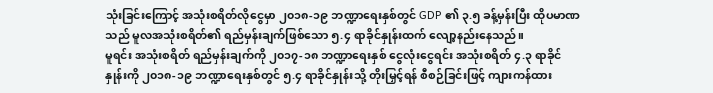သုံးခြင်းကြောင့် အသုံးစရိတ်လိုငွေမှာ ၂၀၁၈-၁၉ ဘဏ္ဍာရေးနှစ်တွင် GDP ၏ ၃.၅ ခန့်မှန်းပြီး ထိုပမာဏသည် မူလအသုံးစရိတ်၏ ရည်မှန်းချက်ဖြစ်သော ၅.၄ ရာခိုင်နှုန်းထက် လျော့နည်းနေသည်။
မူရင်း အသုံးစရိတ် ရည်မှန်းချက်ကို ၂၀၁၇-၁၈ ဘဏ္ဍာရေးနှစ် ငွေလုံးငွေရင်း အသုံးစရိတ် ၄.၃ ရာခိုင်နှုန်းကို ၂၀၁၈-၁၉ ဘဏ္ဍာရေးနှစ်တွင် ၅.၄ ရာခိုင်နှုန်းသို့ တိုးမြှင့်ရန် စီစဉ်ခြင်းဖြင့် ကျားကန်ထား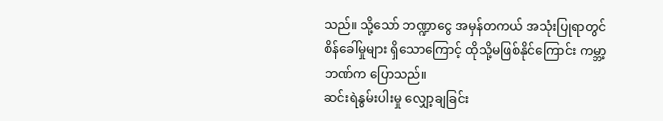သည်။ သို့သော် ဘဏ္ဍာငွေ အမှန်တကယ် အသုံးပြုရာတွင် စိန်ခေါ်မှုများ ရှိသောကြောင့် ထိုသို့မဖြစ်နိုင်ကြောင်း ကမ္ဘာ့ဘဏ်က ပြောသည်။
ဆင်းရဲနွမ်းပါးမှု လျှော့ချခြင်း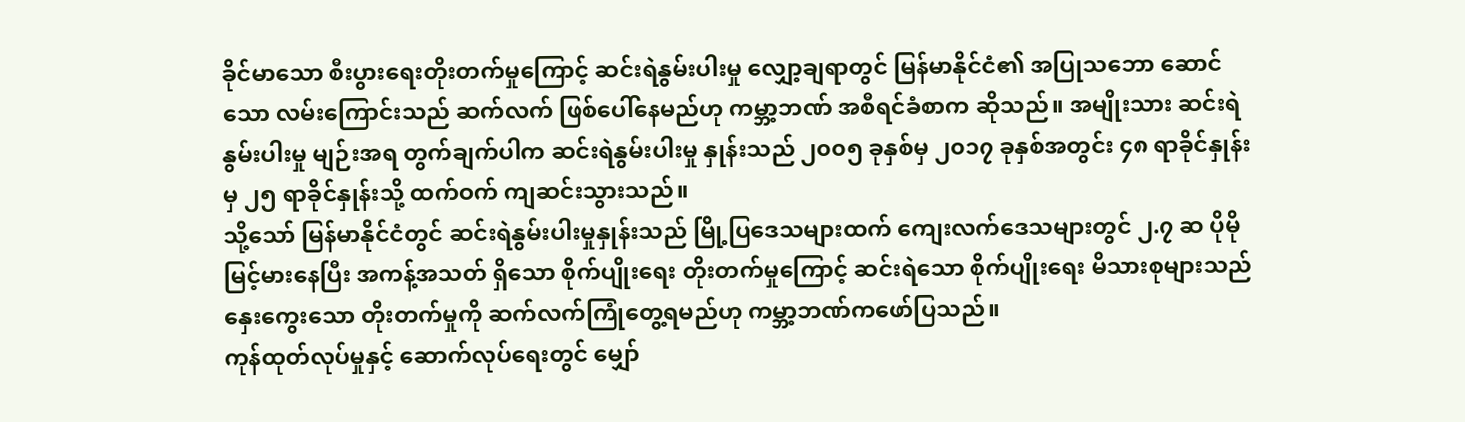ခိုင်မာသော စီးပွားရေးတိုးတက်မှုကြောင့် ဆင်းရဲနွမ်းပါးမှု လျှော့ချရာတွင် မြန်မာနိုင်ငံ၏ အပြုသဘော ဆောင်သော လမ်းကြောင်းသည် ဆက်လက် ဖြစ်ပေါ်နေမည်ဟု ကမ္ဘာ့ဘဏ် အစီရင်ခံစာက ဆိုသည်။ အမျိုးသား ဆင်းရဲနွမ်းပါးမှု မျဉ်းအရ တွက်ချက်ပါက ဆင်းရဲနွမ်းပါးမှု နှုန်းသည် ၂၀၀၅ ခုနှစ်မှ ၂၀၁၇ ခုနှစ်အတွင်း ၄၈ ရာခိုင်နှုန်း မှ ၂၅ ရာခိုင်နှုန်းသို့ ထက်ဝက် ကျဆင်းသွားသည်။
သို့သော် မြန်မာနိုင်ငံတွင် ဆင်းရဲနွမ်းပါးမှုနှုန်းသည် မြို့ပြဒေသများထက် ကျေးလက်ဒေသများတွင် ၂.၇ ဆ ပိုမို မြင့်မားနေပြီး အကန့်အသတ် ရှိသော စိုက်ပျိုးရေး တိုးတက်မှုကြောင့် ဆင်းရဲသော စိုက်ပျိုးရေး မိသားစုများသည် နှေးကွေးသော တိုးတက်မှုကို ဆက်လက်ကြုံတွေ့ရမည်ဟု ကမ္ဘာ့ဘဏ်ကဖော်ပြသည်။
ကုန်ထုတ်လုပ်မှုနှင့် ဆောက်လုပ်ရေးတွင် မျှော်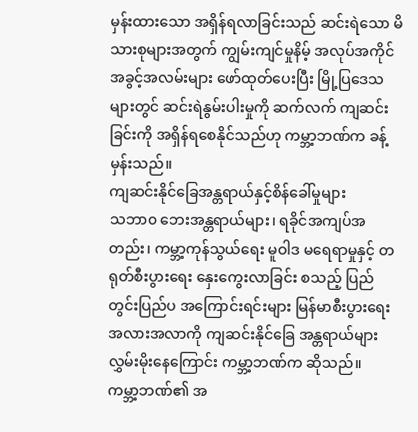မှန်းထားသော အရှိန်ရလာခြင်းသည် ဆင်းရဲသော မိသားစုများအတွက် ကျွမ်းကျင်မှုနိမ့် အလုပ်အကိုင် အခွင့်အလမ်းများ ဖော်ထုတ်ပေးပြီး မြို့ပြဒေသများတွင် ဆင်းရဲနွမ်းပါးမှုကို ဆက်လက် ကျဆင်းခြင်းကို အရှိန်ရစေနိုင်သည်ဟု ကမ္ဘာ့ဘဏ်က ခန့်မှန်းသည်။
ကျဆင်းနိုင်ခြေအန္တရာယ်နှင့်စိန်ခေါ်မှုများ
သဘာ၀ ဘေးအန္တရာယ်များ၊ ရခိုင်အကျပ်အတည်း၊ ကမ္ဘာ့ကုန်သွယ်ရေး မူဝါဒ မရေရာမှုနှင့် တရုတ်စီးပွားရေး နှေးကွေးလာခြင်း စသည့် ပြည်တွင်းပြည်ပ အကြောင်းရင်းများ မြန်မာစီးပွားရေး အလားအလာကို ကျဆင်းနိုင်ခြေ အန္တရာယ်များ လွှမ်းမိုးနေကြောင်း ကမ္ဘာ့ဘဏ်က ဆိုသည်။
ကမ္ဘာ့ဘဏ်၏ အ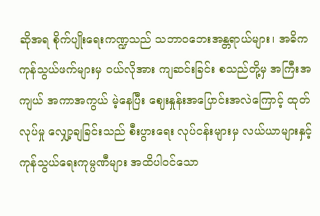ဆိုအရ စိုက်ပျိုးရေးကဏ္ဍသည် သဘာ၀ဘေးအန္တရာယ်များ၊ အဓိက ကုန်သွယ်ဖက်များမှ ဝယ်လိုအား ကျဆင်းခြင်း စသည်တို့မှ အကြီးအကျယ် အကာအကွယ် မဲ့နေပြီး ဈေးနှုန်းအပြောင်းအလဲကြောင့် ထုတ်လုပ်မှု လျှော့ချခြင်းသည် စီးပွားရေး လုပ်ငန်းများမှ လယ်ယာများနှင့် ကုန်သွယ်ရေးကုမ္ပဏီများ အထိပါဝင်သော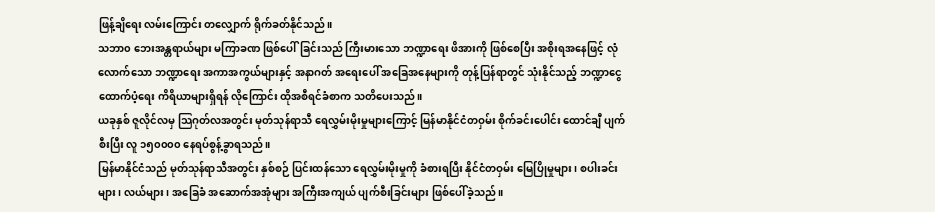ဖြန့်ချိရေး လမ်းကြောင်း တလျှောက် ရိုက်ခတ်နိုင်သည်။
သဘာ၀ ဘေးအန္တရာယ်များ မကြာခဏ ဖြစ်ပေါ်ခြင်းသည် ကြီးမားသော ဘဏ္ဍာရေး ဖိအားကို ဖြစ်စေပြီး အစိုးရအနေဖြင့် လုံလောက်သော ဘဏ္ဍာရေး အကာအကွယ်များနှင့် အနာဂတ် အရေးပေါ် အခြေအနေများကို တုန့်ပြန်ရာတွင် သုံးနိုင်သည့် ဘဏ္ဍာငွေ ထောက်ပံ့ရေး ကိရိယာများရှိရန် လိုကြောင်း ထိုအစီရင်ခံစာက သတိပေးသည်။
ယခုနှစ် ဇူလိုင်လမှ သြဂုတ်လအတွင်း မုတ်သုန်ရာသီ ရေလွှမ်းမိုးမှုများကြောင့် မြန်မာနိုင်ငံတဝှမ်း စိုက်ခင်းပေါင်း ထောင်ချီ ပျက်စီးပြီး လူ ၁၅၀၀၀၀ နေရပ်စွန့်ခွာရသည်။
မြန်မာနိုင်ငံသည် မုတ်သုန်ရာသီအတွင်း နှစ်စဉ် ပြင်းထန်သော ရေလွှမ်းမိုးမှုကို ခံစားရပြီး နိုင်ငံတဝှမ်း မြေပြိုမှုများ၊ စပါးခင်းများ၊ လယ်များ၊ အခြေခံ အဆောက်အအုံများ အကြီးအကျယ် ပျက်စီးခြင်းများ ဖြစ်ပေါ်ခဲ့သည်။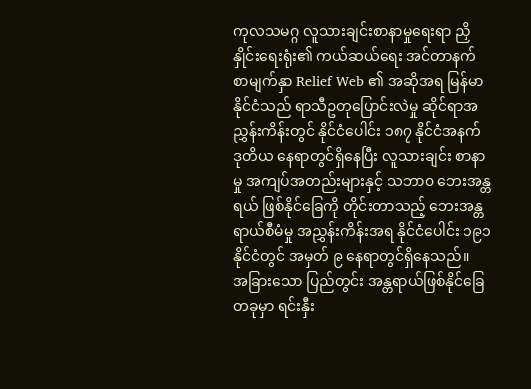ကုလသမဂ္ဂ လူသားချင်းစာနာမှုရေးရာ ညှိနှိုင်းရေးရုံး၏ ကယ်ဆယ်ရေး အင်တာနက်စာမျက်နှာ Relief Web ၏ အဆိုအရ မြန်မာနိုင်ငံသည် ရာသီဥတုပြောင်းလဲမှု ဆိုင်ရာအညွှန်းကိန်းတွင် နိုင်ငံပေါင်း ၁၈၇ နိုင်ငံအနက် ဒုတိယ နေရာတွင်ရှိနေပြီး လူသားချင်း စာနာမှု အကျပ်အတည်းများနှင့် သဘာ၀ ဘေးအန္တရယ် ဖြစ်နိုင်ခြေကို တိုင်းတာသည့် ဘေးအန္တရာယ်စီမံမှု အညွှန်းကိန်းအရ နိုင်ငံပေါင်း ၁၉၁ နိုင်ငံတွင် အမှတ် ၉ နေရာတွင်ရှိနေသည်။
အခြားသော ပြည်တွင်း အန္တရာယ်ဖြစ်နိုင်ခြေတခုမှာ ရင်းနှီး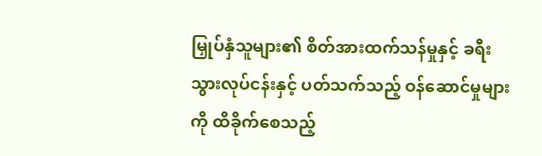မြှုပ်နှံသူများ၏ စိတ်အားထက်သန်မှုနှင့် ခရီးသွားလုပ်ငန်းနှင့် ပတ်သက်သည့် ဝန်ဆောင်မှုများကို ထိခိုက်စေသည့်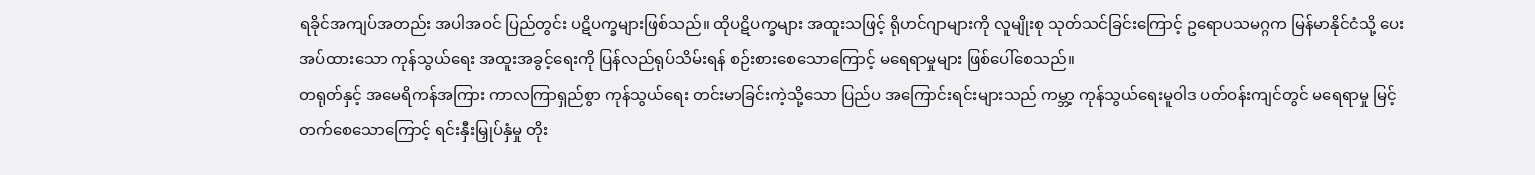ရခိုင်အကျပ်အတည်း အပါအဝင် ပြည်တွင်း ပဋိပက္ခများဖြစ်သည်။ ထိုပဋိပက္ခများ အထူးသဖြင့် ရိုဟင်ဂျာများကို လူမျိုးစု သုတ်သင်ခြင်းကြောင့် ဥရောပသမဂ္ဂက မြန်မာနိုင်ငံသို့ ပေးအပ်ထားသော ကုန်သွယ်ရေး အထူးအခွင့်ရေးကို ပြန်လည်ရုပ်သိမ်းရန် စဉ်းစားစေသောကြောင့် မရေရာမှုများ ဖြစ်ပေါ်စေသည်။
တရုတ်နှင့် အမေရိကန်အကြား ကာလကြာရှည်စွာ ကုန်သွယ်ရေး တင်းမာခြင်းကဲ့သို့သော ပြည်ပ အကြောင်းရင်းများသည် ကမ္ဘာ့ ကုန်သွယ်ရေးမူဝါဒ ပတ်ဝန်းကျင်တွင် မရေရာမှု မြင့်တက်စေသောကြောင့် ရင်းနှီးမြှုပ်နှံမှု တိုး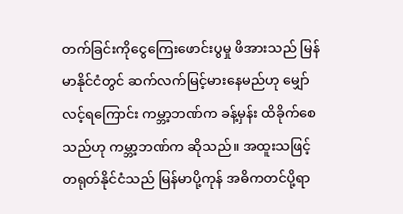တက်ခြင်းကိုငွေကြေးဖောင်းပွမှု ဖိအားသည် မြန်မာနိုင်ငံတွင် ဆက်လက်မြင့်မားနေမည်ဟု မျှော်လင့်ရကြောင်း ကမ္ဘာ့ဘဏ်က ခန့်မှန်း ထိခိုက်စေသည်ဟု ကမ္ဘာ့ဘဏ်က ဆိုသည်။ အထူးသဖြင့် တရုတ်နိုင်ငံသည် မြန်မာပို့ကုန် အဓိကတင်ပို့ရာ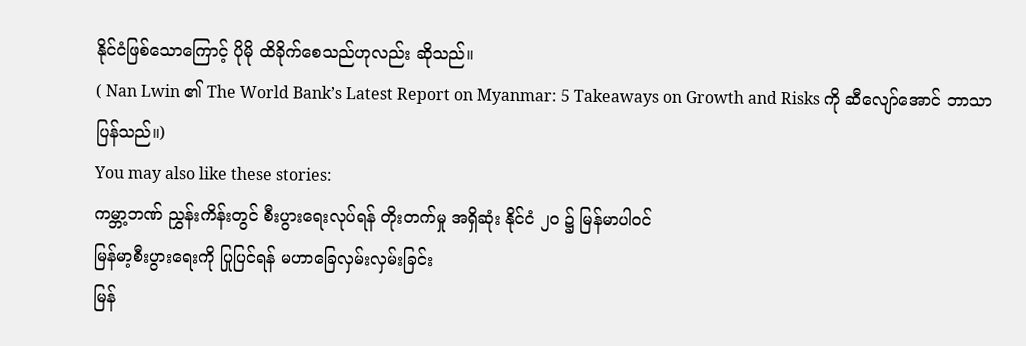နိုင်ငံဖြစ်သောကြောင့် ပိုမို ထိခိုက်စေသည်ဟုလည်း ဆိုသည်။
( Nan Lwin ၏ The World Bank’s Latest Report on Myanmar: 5 Takeaways on Growth and Risks ကို ဆီလျော်အောင် ဘာသာပြန်သည်။)
You may also like these stories:
ကမ္ဘာ့ဘဏ် ညွှန်းကိန်းတွင် စီးပွားရေးလုပ်ရန် တိုးတက်မှု အရှိဆုံး နိုင်ငံ ၂၀ ၌ မြန်မာပါဝင်
မြန်မာ့စီးပွားရေးကို ပြုပြင်ရန် မဟာခြေလှမ်းလှမ်းခြင်း
မြန်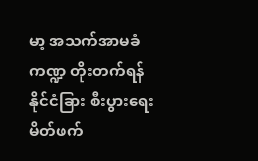မာ့ အသက်အာမခံကဏ္ဍ တိုးတက်ရန် နိုင်ငံခြား စီးပွားရေးမိတ်ဖက်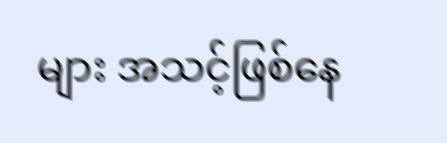များ အသင့်ဖြစ်နေ